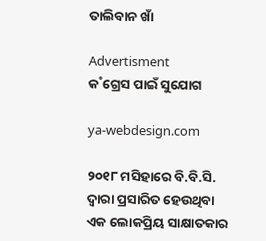ତାଲିବାନ ଖାଁ

Advertisment
କ˚ଗ୍ରେସ ପାଇଁ ସୁଯୋଗ

ya-webdesign.com

୨୦୧୮ ମସିହାରେ ବି.ବି.ସି. ଦ୍ବାରା ପ୍ରସାରିତ ହେଉଥିବା ଏକ ଲୋକପ୍ରିୟ ସାକ୍ଷାତକାର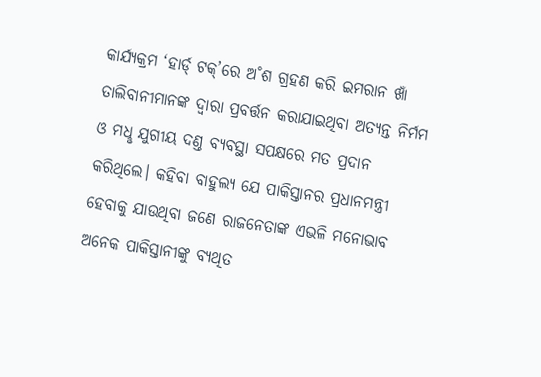କାର୍ଯ୍ୟକ୍ରମ ‘ହାର୍ଡ‌୍‌ ଟକ୍‌’ରେ ଅ˚ଶ ଗ୍ରହଣ କରି ଇମରାନ ଖାଁ ତାଲିବାନୀମାନଙ୍କ ଦ୍ବାରା ପ୍ରବର୍ତ୍ତନ କରାଯାଇଥିବା ଅତ୍ୟନ୍ତ ନିର୍ମମ ଓ ମଧୢ ଯୁଗୀୟ ଦଣ୍ତ ବ୍ୟବସ୍ଥା ସପକ୍ଷରେ ମତ ପ୍ରଦାନ କରିଥିଲେ। କହିବା ବାହୁଲ୍ୟ ଯେ ପାକିସ୍ତାନର ପ୍ରଧାନମନ୍ତ୍ରୀ ହେବାକୁ ଯାଉଥିବା ଜଣେ ରାଜନେତାଙ୍କ ଏଭଳି ମନୋଭାବ ଅନେକ ପାକିସ୍ତାନୀଙ୍କୁ ବ୍ୟଥିତ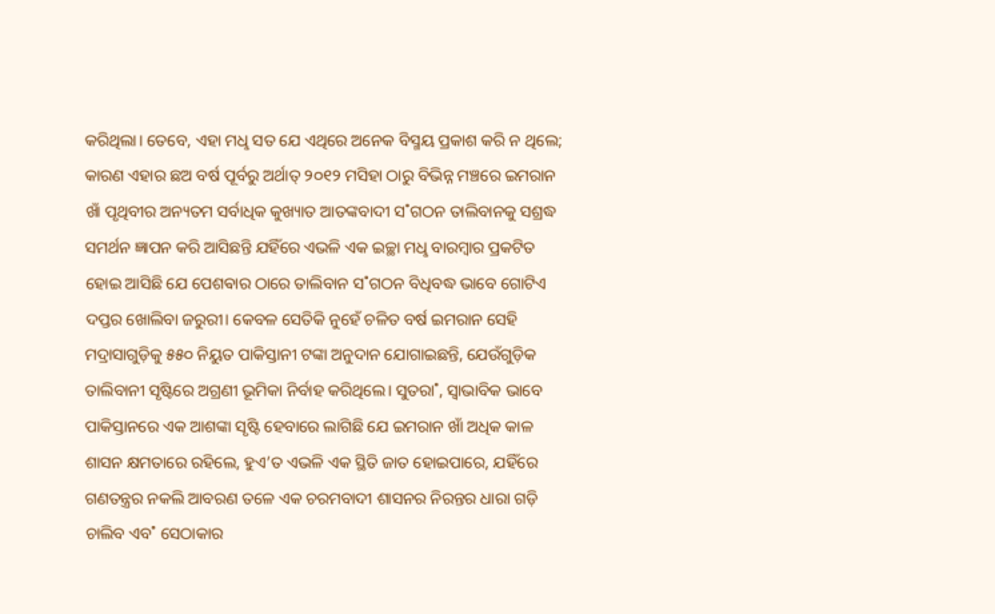କରିଥିଲା। ତେବେ, ଏହା ମଧୢ ସତ ଯେ ଏଥିରେ ଅନେକ ବିସ୍ମୟ ପ୍ରକାଶ କରି ନ ଥିଲେ; କାରଣ ଏହାର ଛଅ ବର୍ଷ ପୂର୍ବରୁ ଅର୍ଥାତ୍‌ ୨୦୧୨ ମସିହା ଠାରୁ ବିଭିନ୍ନ ମଞ୍ଚରେ ଇମରାନ ଖାଁ ପୃଥିବୀର ଅନ୍ୟତମ ସର୍ବାଧିକ କୁଖ୍ୟାତ ଆତଙ୍କବାଦୀ ସ˚ଗଠନ ତାଲିବାନକୁ ସଶ୍ରଦ୍ଧ ସମର୍ଥନ ଜ୍ଞାପନ କରି ଆସିଛନ୍ତି ଯହିଁରେ ଏଭଳି ଏକ ଇଚ୍ଛା ମଧୢ ବାରମ୍ବାର ପ୍ରକଟିତ ହୋଇ ଆସିଛି ଯେ ପେଶଵାର ଠାରେ ତାଲିବାନ ସ˚ଗଠନ ବିଧିବଦ୍ଧ ଭାବେ ଗୋଟିଏ ଦପ୍ତର ଖୋଲିବା ଜରୁରୀ। କେବଳ ସେତିକି ନୁହେଁ ଚଳିତ ବର୍ଷ ଇମରାନ ସେହି ମଦ୍ରାସାଗୁଡ଼ିକୁ ୫୫୦ ନିୟୁତ ପାକିସ୍ତାନୀ ଟଙ୍କା ଅନୁଦାନ ଯୋଗାଇଛନ୍ତି, ଯେଉଁଗୁଡ଼ିକ ତାଲିବାନୀ ସୃଷ୍ଟିରେ ଅଗ୍ରଣୀ ଭୂମିକା ନିର୍ବାହ କରିଥିଲେ। ସୁତରା˚, ସ୍ୱାଭାବିକ ଭାବେ ପାକିସ୍ତାନରେ ଏକ ଆଶଙ୍କା ସୃଷ୍ଟି ହେବାରେ ଲାଗିଛି ଯେ ଇମରାନ ଖାଁ ଅଧିକ କାଳ ଶାସନ କ୍ଷମତାରେ ରହିଲେ, ହୁଏ’ତ ଏଭଳି ଏକ ସ୍ଥିତି ଜାତ ହୋଇପାରେ, ଯହିଁରେ ଗଣତନ୍ତ୍ରର ନକଲି ଆବରଣ ତଳେ ଏକ ଚରମବାଦୀ ଶାସନର ନିରନ୍ତର ଧାରା ଗଡ଼ି ଚାଲିବ ଏବ˚ ସେଠାକାର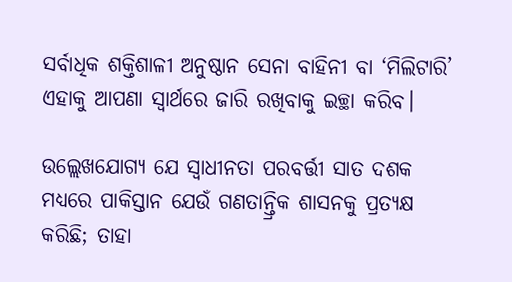ସର୍ବାଧିକ ଶକ୍ତିଶାଳୀ ଅନୁଷ୍ଠାନ ସେନା ବାହିନୀ ବା ‘ମିଲିଟାରି’ ଏହାକୁ ଆପଣା ସ୍ବାର୍ଥରେ ଜାରି ରଖିବାକୁ ଇଚ୍ଛା କରିବ।

ଉଲ୍ଲେଖଯୋଗ୍ୟ ଯେ ସ୍ବାଧୀନତା ପରବର୍ତ୍ତୀ ସାତ ଦଶକ ମଧ୍ୟରେ ପାକିସ୍ତାନ ଯେଉଁ ଗଣତାନ୍ତ୍ରିକ ଶାସନକୁ ପ୍ରତ୍ୟକ୍ଷ କରିଛି; ତାହା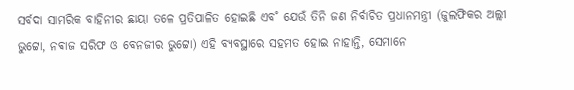ସର୍ବଦା ସାମରିକ ବାହିନୀର ଛାୟା ତଳେ ପ୍ରତିପାଳିତ ହୋଇଛି ଏବ˚ ଯେଉଁ ତିନି ଜଣ ନିର୍ବାଚିତ ପ୍ରଧାନମନ୍ତ୍ରୀ (ଜୁଲଫିକର ଅଲ୍ଲୀ ଭୁଟ୍ଟୋ, ନଵାଜ ସରିଫ ଓ ବେନଜୀର ଭୁଟ୍ଟୋ) ଏହି ବ୍ୟବସ୍ଥାରେ ସହମତ ହୋଇ ନାହାନ୍ତି, ସେମାନେ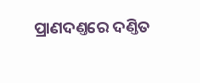ପ୍ରାଣଦଣ୍ତରେ ଦଣ୍ତିତ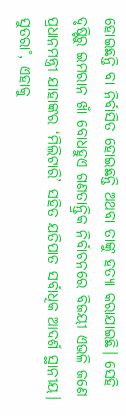ହୋଇଛନ୍ତି ବା ନିର୍ବାସିତ ହୋଇଛନ୍ତି ଅଥବା ତାଙ୍କୁ ହତ୍ୟା କରାଯାଇଛି। ସେହି ଦୃଷ୍ଟିରୁ ଇମରାନ ଖାଁ ବୋଧହୁଏ ଗଣତାନ୍ତ୍ରିକ ନିର୍ବାଚନରେ ବିଜୟୀ ଏଭଳି ଜଣେ ପ୍ରଧାନମନ୍ତ୍ରୀ ଯାହାଙ୍କର ‘ମିଲିଟାରି’ ସହିତ ଯତିପାତ ସର୍ବାଧିକ ଆଦର୍ଶ ସ୍ଥାନୀୟ। ସୁତରା˚, ଏହାକୁ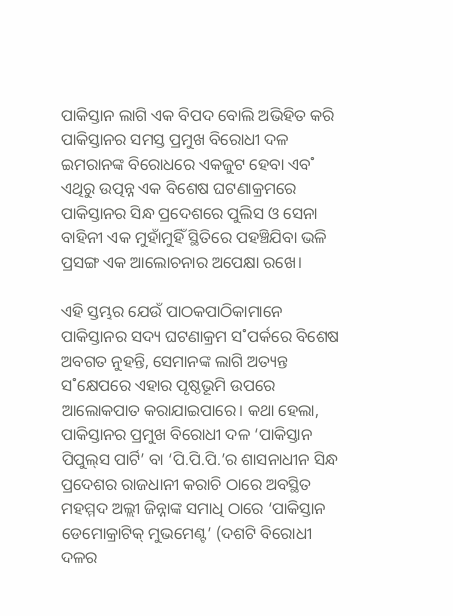ପାକିସ୍ତାନ ଲାଗି ଏକ ବିପଦ ବୋଲି ଅଭିହିତ କରି ପାକିସ୍ତାନର ସମସ୍ତ ପ୍ରମୁଖ ବିରୋଧୀ ଦଳ ଇମରାନଙ୍କ ବିରୋଧରେ ଏକଜୁଟ ହେବା ଏବ˚ ଏଥିରୁ ଉତ୍ପନ୍ନ ଏକ ବିଶେଷ ଘଟଣାକ୍ରମରେ ପାକିସ୍ତାନର ସିନ୍ଧ ପ୍ରଦେଶରେ ପୁଲିସ ଓ ସେନା ବାହିନୀ ଏକ ମୁହାଁମୁହିଁ ସ୍ଥିତିରେ ପହଞ୍ଚିଯିବା ଭଳି ପ୍ରସଙ୍ଗ ଏକ ଆଲୋଚନାର ଅପେକ୍ଷା ରଖେ।

ଏହି ସ୍ତମ୍ଭର ଯେଉଁ ପାଠକପାଠିକାମାନେ ପାକିସ୍ତାନର ସଦ୍ୟ ଘଟଣାକ୍ରମ ସ˚ପର୍କରେ ବିଶେଷ ଅବଗତ ନୁହନ୍ତି, ସେମାନଙ୍କ ଲାଗି ଅତ୍ୟନ୍ତ ସ˚କ୍ଷେପରେ ଏହାର ପୃଷ୍ଠଭୂମି ଉପରେ ଆଲୋକପାତ କରାଯାଇପାରେ। କଥା ହେଲା, ପାକିସ୍ତାନର ପ୍ରମୁଖ ବିରୋଧୀ ଦଳ ‘ପାକିସ୍ତାନ ପିପୁଲ୍‌ସ ପାର୍ଟି’ ବା ‘ପି.ପି.ପି.’ର ଶାସନାଧୀନ ସିନ୍ଧ ପ୍ରଦେଶର ରାଜଧାନୀ କରାଚି ଠାରେ ଅବସ୍ଥିତ ମହମ୍ମଦ ଅଲ୍ଲୀ ଜିନ୍ନାଙ୍କ ସମାଧି ଠାରେ ‘ପାକିସ୍ତାନ ଡେମୋକ୍ରାଟିକ୍‌ ମୁଭମେଣ୍ଟ’ (ଦଶଟି ବିରୋଧୀ ଦଳର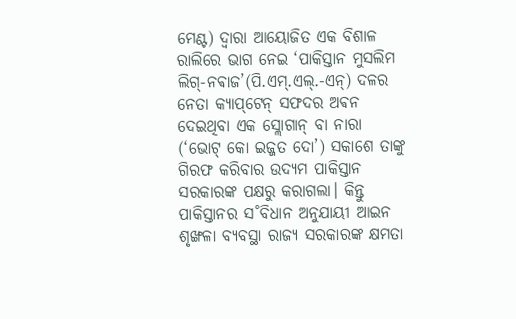ମେଣ୍ଟ) ଦ୍ବାରା ଆୟୋଜିତ ଏକ ବିଶାଳ ରାଲିରେ ଭାଗ ନେଇ ‘ପାକିସ୍ତାନ ମୁସଲିମ ଲିଗ୍‌-ନଵାଜ’(ପି.ଏମ୍‌.ଏଲ୍‌.-ଏନ୍‌) ଦଳର ନେତା କ୍ୟାପ୍‌ଟେନ୍‌ ସଫଦର ଅଵନ ଦେଇଥିବା ଏକ ସ୍ଲୋଗାନ୍‌ ବା ନାରା (‘ଭୋଟ୍‌ କୋ ଇଜ୍ଜତ ଦୋ’) ସକାଶେ ତାଙ୍କୁ ଗିରଫ କରିବାର ଉଦ୍ୟମ ପାକିସ୍ତାନ ସରକାରଙ୍କ ପକ୍ଷରୁ କରାଗଲା। କିନ୍ତୁ ପାକିସ୍ତାନର ସ˚ବିଧାନ ଅନୁଯାୟୀ ଆଇନ ଶୃଙ୍ଖଳା ବ୍ୟବସ୍ଥା ରାଜ୍ୟ ସରକାରଙ୍କ କ୍ଷମତା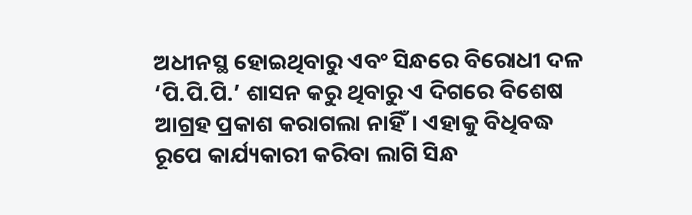ଅଧୀନସ୍ଥ ହୋଇଥିବାରୁ ଏବଂ ସିନ୍ଧରେ ବିରୋଧୀ ଦଳ ‘ପି.ପି.ପି.’ ଶାସନ କରୁ ଥିବାରୁ ଏ ଦିଗରେ ବିଶେଷ ଆଗ୍ରହ ପ୍ରକାଶ କରାଗଲା ନାହିଁ। ଏହାକୁ ବିଧିବଦ୍ଧ ରୂପେ କାର୍ଯ୍ୟକାରୀ କରିବା ଲାଗି ସିନ୍ଧ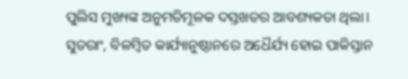ପୁଲିସ ମୁଖ୍ୟଙ୍କ ଅନୁମତିମୂଳକ ଦସ୍ତଖତର ଆବଶ୍ୟକତା ଥିଲା। ସୁତରାଂ, ବିଳମ୍ବିତ କାର୍ଯ୍ୟାନୁଷ୍ଠାନରେ ଅଧୈର୍ଯ୍ୟ ହୋଇ ପାକିସ୍ତାନ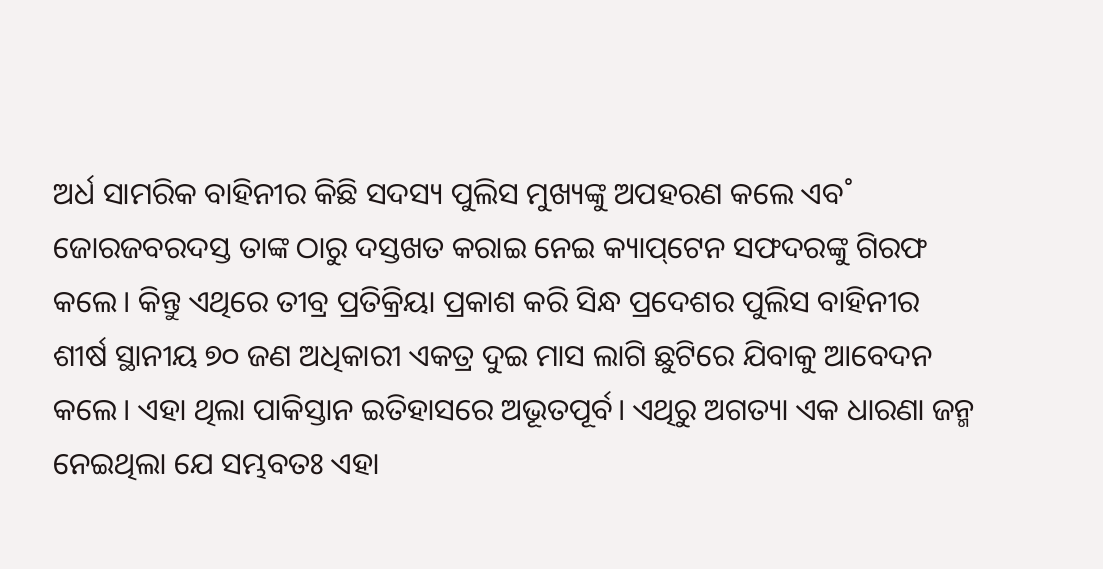ଅର୍ଧ ସାମରିକ ବାହିନୀର କିଛି ସଦସ୍ୟ ପୁଲିସ ମୁଖ୍ୟଙ୍କୁ ଅପହରଣ କଲେ ଏବ˚ ଜୋରଜବରଦସ୍ତ ତାଙ୍କ ଠାରୁ ଦସ୍ତଖତ କରାଇ ନେଇ କ୍ୟାପ୍‌ଟେନ ସଫଦରଙ୍କୁ ଗିରଫ କଲେ। କିନ୍ତୁ ଏଥିରେ ତୀବ୍ର ପ୍ରତିକ୍ରିୟା ପ୍ରକାଶ କରି ସିନ୍ଧ ପ୍ରଦେଶର ପୁଲିସ ବାହିନୀର ଶୀର୍ଷ ସ୍ଥାନୀୟ ୭୦ ଜଣ ଅଧିକାରୀ ଏକତ୍ର ଦୁଇ ମାସ ଲାଗି ଛୁଟିରେ ଯିବାକୁ ଆବେଦନ କଲେ। ଏହା ଥିଲା ପାକିସ୍ତାନ ଇତିହାସରେ ଅଭୂତପୂର୍ବ। ଏଥିରୁ ଅଗତ୍ୟା ଏକ ଧାରଣା ଜନ୍ମ ନେଇଥିଲା ଯେ ସମ୍ଭବତଃ ଏହା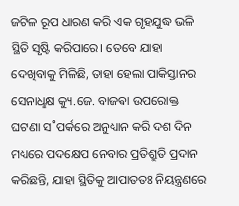ଜଟିଳ ରୂପ ଧାରଣ କରି ଏକ ଗୃହଯୁଦ୍ଧ ଭଳି ସ୍ଥିତି ସୃଷ୍ଟି କରିପାରେ। ତେବେ ଯାହା ଦେଖିବାକୁ ମିଳିଛି, ତାହା ହେଲା ପାକିସ୍ତାନର ସେନାଧୢକ୍ଷ କ୍ୟୁ.ଜେ. ବାଜଵା ଉପରୋକ୍ତ ଘଟଣା ସ˚ପର୍କରେ ଅନୁଧ୍ୟାନ କରି ଦଶ ଦିନ ମଧ୍ୟରେ ପଦକ୍ଷେପ ନେବାର ପ୍ରତିଶ୍ରୁତି ପ୍ରଦାନ କରିଛନ୍ତି, ଯାହା ସ୍ଥିତିକୁ ଆପାତତଃ ନିୟନ୍ତ୍ରଣରେ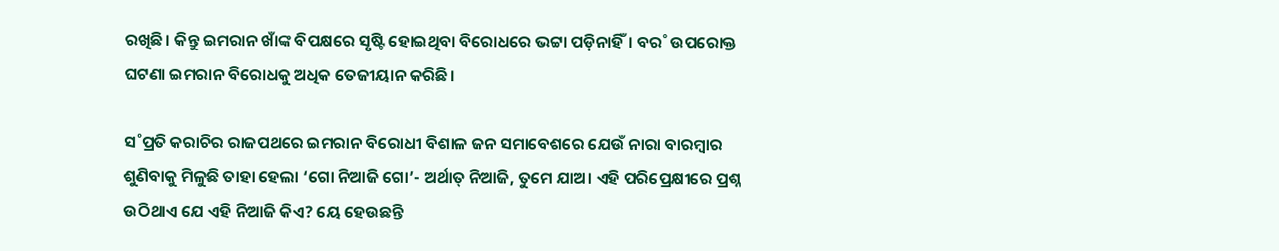ରଖିଛି। କିନ୍ତୁ ଇମରାନ ଖାଁଙ୍କ ବିପକ୍ଷରେ ସୃଷ୍ଟି ହୋଇଥିବା ବିରୋଧରେ ଭଟ୍ଟା ପଡ଼ିନାହିଁ। ବର˚ ଉପରୋକ୍ତ ଘଟଣା ଇମରାନ ବିରୋଧକୁ ଅଧିକ ତେଜୀୟାନ କରିଛି।

ସ˚ପ୍ରତି କରାଚିର ରାଜପଥରେ ଇମରାନ ବିରୋଧୀ ବିଶାଳ ଜନ ସମାବେଶରେ ଯେଉଁ ନାରା ବାରମ୍ବାର ଶୁଣିବାକୁ ମିଳୁଛି ତାହା ହେଲା ‘ଗୋ ନିଆଜି ଗୋ’- ଅର୍ଥାତ୍‌ ନିଆଜି, ତୁମେ ଯାଅ। ଏହି ପରିପ୍ରେକ୍ଷୀରେ ପ୍ରଶ୍ନ ଉଠିଥାଏ ଯେ ଏହି ନିଆଜି କିଏ? ୟେ ହେଉଛନ୍ତି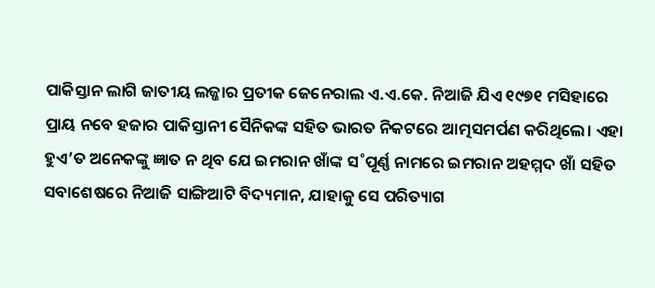ପାକିସ୍ତାନ ଲାଗି ଜାତୀୟ ଲଜ୍ଜାର ପ୍ରତୀକ ଜେନେରାଲ ଏ.ଏ.କେ. ନିଆଜି ଯିଏ ୧୯୭୧ ମସିହାରେ ପ୍ରାୟ ନବେ ହଜାର ପାକିସ୍ତାନୀ ସୈନିକଙ୍କ ସହିତ ଭାରତ ନିକଟରେ ଆତ୍ମସମର୍ପଣ କରିଥିଲେ। ଏହା ହୁଏ’ତ ଅନେକଙ୍କୁ ଜ୍ଞାତ ନ ଥିବ ଯେ ଇମରାନ ଖାଁଙ୍କ ସ˚ପୂର୍ଣ୍ଣ ନାମରେ ଇମରାନ ଅହମ୍ମଦ ଖାଁ ସହିତ ସବାଶେଷରେ ନିଆଜି ସାଙ୍ଗିଆଟି ବିଦ୍ୟମାନ, ଯାହାକୁ ସେ ପରିତ୍ୟାଗ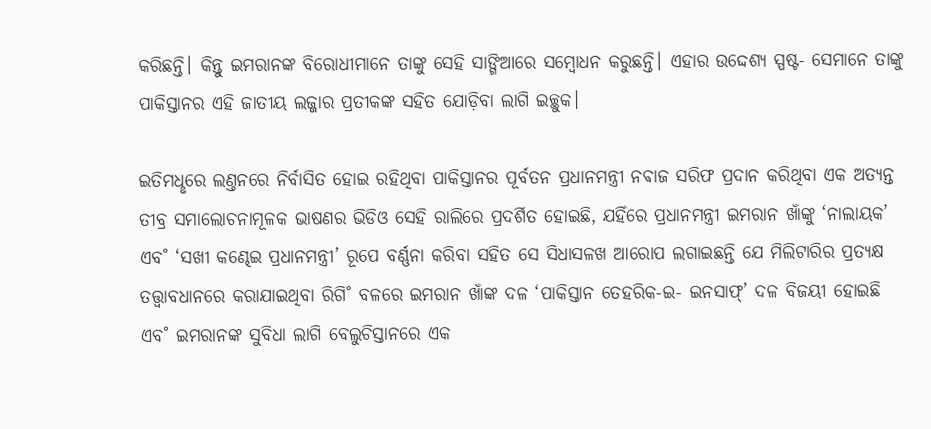କରିଛନ୍ତି। କିନ୍ତୁ ଇମରାନଙ୍କ ବିରୋଧୀମାନେ ତାଙ୍କୁ ସେହି ସାଙ୍ଗିଆରେ ସମ୍ବୋଧନ କରୁଛନ୍ତି। ଏହାର ଉଦ୍ଦେଶ୍ୟ ସ୍ପଷ୍ଟ- ସେମାନେ ତାଙ୍କୁ ପାକିସ୍ତାନର ଏହି ଜାତୀୟ ଲଜ୍ଜାର ପ୍ରତୀକଙ୍କ ସହିତ ଯୋଡ଼ିବା ଲାଗି ଇଚ୍ଛୁକ।

ଇତିମଧୢରେ ଲଣ୍ତନରେ ନିର୍ବାସିତ ହୋଇ ରହିଥିବା ପାକିସ୍ତାନର ପୂର୍ବତନ ପ୍ରଧାନମନ୍ତ୍ରୀ ନଵାଜ ସରିଫ ପ୍ରଦାନ କରିଥିବା ଏକ ଅତ୍ୟନ୍ତ ତୀବ୍ର ସମାଲୋଚନାମୂଳକ ଭାଷଣର ଭିଡିଓ ସେହି ରାଲିରେ ପ୍ରଦର୍ଶିତ ହୋଇଛି, ଯହିଁରେ ପ୍ରଧାନମନ୍ତ୍ରୀ ଇମରାନ ଖାଁଙ୍କୁ ‘ନାଲାୟକ’ ଏବ˚ ‘ସଖୀ କଣ୍ଢେଇ ପ୍ରଧାନମନ୍ତ୍ରୀ’ ରୂପେ ବର୍ଣ୍ଣନା କରିବା ସହିତ ସେ ସିଧାସଳଖ ଆରୋପ ଲଗାଇଛନ୍ତି ଯେ ମିଲିଟାରିର ପ୍ରତ୍ୟକ୍ଷ ତତ୍ତ୍ବାବଧାନରେ କରାଯାଇଥିବା ରିଗି˚ ବଳରେ ଇମରାନ ଖାଁଙ୍କ ଦଳ ‘ପାକିସ୍ତାନ ତେହରିକ-ଇ- ଇନସାଫ୍‌’ ଦଳ ବିଜୟୀ ହୋଇଛି ଏବ˚ ଇମରାନଙ୍କ ସୁବିଧା ଲାଗି ବେଲୁଚିସ୍ତାନରେ ଏକ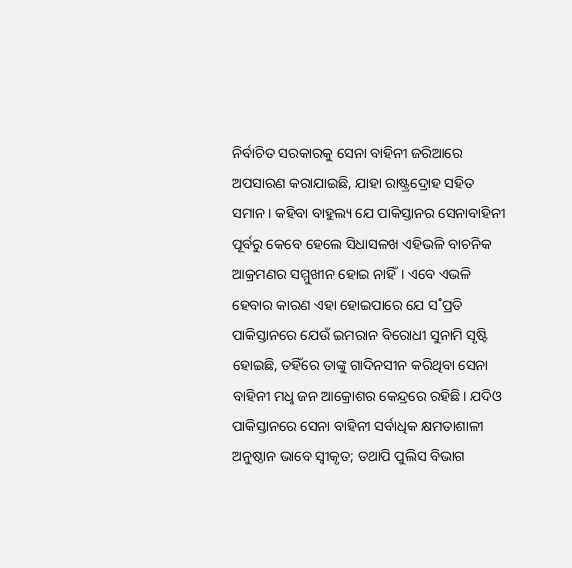ନିର୍ବାଚିତ ସରକାରକୁ ସେନା ବାହିନୀ ଜରିଆରେ ଅପସାରଣ କରାଯାଇଛି, ଯାହା ରାଷ୍ଟ୍ରଦ୍ରୋହ ସହିତ ସମାନ। କହିବା ବାହୁଲ୍ୟ ଯେ ପାକିସ୍ତାନର ସେନାବାହିନୀ ପୂର୍ବରୁ କେବେ ହେଲେ ସିଧାସଳଖ ଏହିଭଳି ବାଚନିକ ଆକ୍ରମଣର ସମ୍ମୁଖୀନ ହୋଇ ନାହିଁ। ଏବେ ଏଭଳି ହେବାର କାରଣ ଏହା ହୋଇପାରେ ଯେ ସ˚ପ୍ରତି ପାକିସ୍ତାନରେ ଯେଉଁ ଇମରାନ ବିରୋଧୀ ସୁନାମି ସୃଷ୍ଟି ହୋଇଛି, ତହିଁରେ ତାଙ୍କୁ ଗାଦିନସୀନ କରିଥିବା ସେନା ବାହିନୀ ମଧୢ ଜନ ଆକ୍ରୋଶର କେନ୍ଦ୍ରରେ ରହିଛି। ଯଦିଓ ପାକିସ୍ତାନରେ ସେନା ବାହିନୀ ସର୍ବାଧିକ କ୍ଷମତାଶାଳୀ ଅନୁଷ୍ଠାନ ଭାବେ ସ୍ବୀକୃତ; ତଥାପି ପୁଲିସ ବିଭାଗ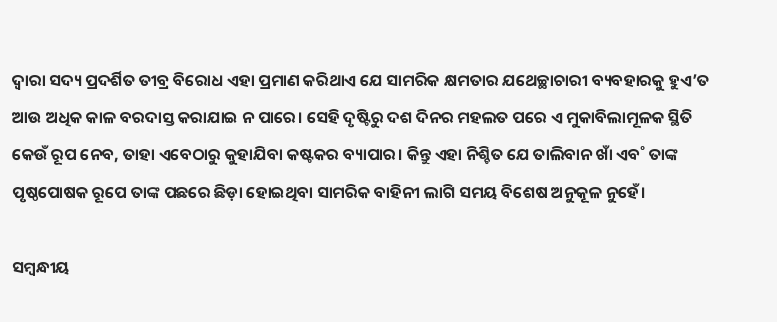ଦ୍ବାରା ସଦ୍ୟ ପ୍ରଦର୍ଶିତ ତୀବ୍ର ବିରୋଧ ଏହା ପ୍ରମାଣ କରିଥାଏ ଯେ ସାମରିକ କ୍ଷମତାର ଯଥେଚ୍ଛାଚାରୀ ବ୍ୟବହାରକୁ ହୁଏ’ତ ଆଉ ଅଧିକ କାଳ ବରଦାସ୍ତ କରାଯାଇ ନ ପାରେ। ସେହି ଦୃଷ୍ଟିରୁ ଦଶ ଦିନର ମହଲତ ପରେ ଏ ମୁକାବିଲାମୂଳକ ସ୍ଥିତି କେଉଁ ରୂପ ନେବ, ତାହା ଏବେଠାରୁ କୁହାଯିବା କଷ୍ଟକର ବ୍ୟାପାର। କିନ୍ତୁ ଏହା ନିଶ୍ଚିତ ଯେ ତାଲିବାନ ଖାଁ ଏବ˚ ତାଙ୍କ ପୃଷ୍ଠପୋଷକ ରୂପେ ତାଙ୍କ ପଛରେ ଛିଡ଼ା ହୋଇଥିବା ସାମରିକ ବାହିନୀ ଲାଗି ସମୟ ବିଶେଷ ଅନୁକୂଳ ନୁହେଁ।

ସମ୍ବନ୍ଧୀୟ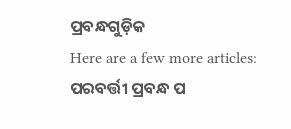ପ୍ରବନ୍ଧଗୁଡ଼ିକ
Here are a few more articles:
ପରବର୍ତ୍ତୀ ପ୍ରବନ୍ଧ ପ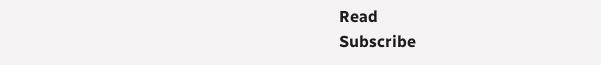Read
Subscribe